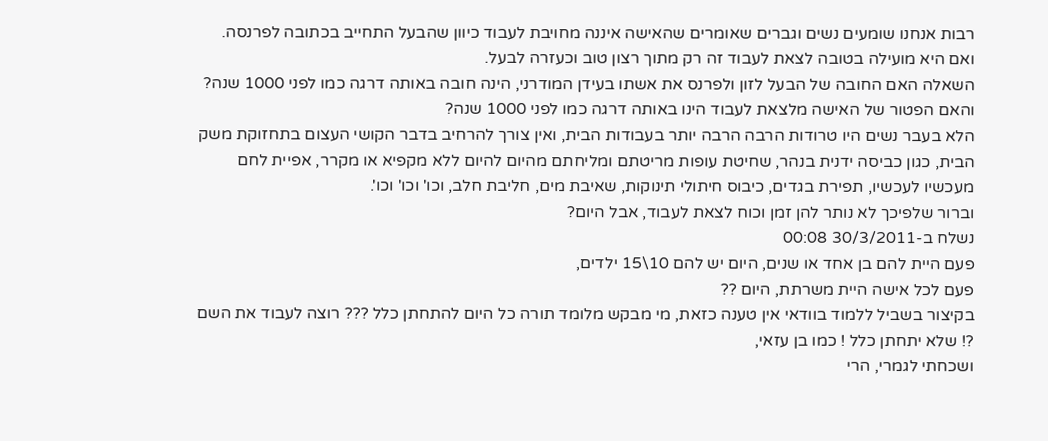רבות אנחנו שומעים נשים וגברים שאומרים שהאישה איננה מחויבת לעבוד כיוון שהבעל התחייב בכתובה לפרנסה.
ואם היא מועילה בטובה לצאת לעבוד זה רק מתוך רצון טוב וכעזרה לבעל.
השאלה האם החובה של הבעל לזון ולפרנס את אשתו בעידן המודרני, הינה חובה באותה דרגה כמו לפני 1000 שנה? והאם הפטור של האישה מלצאת לעבוד הינו באותה דרגה כמו לפני 1000 שנה?
הלא בעבר נשים היו טרודות הרבה הרבה יותר בעבודות הבית, ואין צורך להרחיב בדבר הקושי העצום בתחזוקת משק הבית, כגון כביסה ידנית בנהר, שחיטת עופות מריטתם ומליחתם מהיום להיום ללא מקפיא או מקרר, אפיית לחם מעכשיו לעכשיו, תפירת בגדים, כיבוס חיתולי תינוקות, שאיבת מים, חליבת חלב, וכו' וכו' וכו'.
וברור שלפיכך לא נותר להן זמן וכוח לצאת לעבוד, אבל היום?
נשלח ב-30/3/2011 00:08
פעם היית להם בן אחד או שנים, היום יש להם 10\15 ילדים,
פעם לכל אישה היית משרתת, היום ??
בקיצור בשביל ללמוד בוודאי אין טענה כזאת, מי מבקש מלומד תורה כל היום להתחתן כלל ??? רוצה לעבוד את השם ?! שלא יתחתן כלל ! כמו בן עזאי,
ושכחתי לגמרי, הרי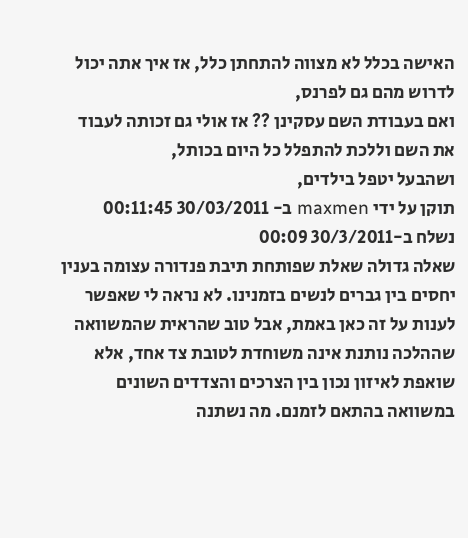האישה בכלל לא מצווה להתחתן כלל, אז איך אתה יכול לדרוש מהם גם לפרנס,
ואם בעבודת השם עסקינן ?? אז אולי גם זכותה לעבוד את השם וללכת להתפלל כל היום בכותל,
ושהבעל יטפל בילדים,
תוקן על ידי maxmen ב- 30/03/2011 00:11:45
נשלח ב-30/3/2011 00:09
שאלה גדולה שאלת שפותחת תיבת פנדורה עצומה בענין יחסים בין גברים לנשים בזמנינו. לא נראה לי שאפשר לענות על זה כאן באמת, אבל טוב שהראית שהמשוואה שההלכה נותנת אינה משוחדת לטובת צד אחד, אלא שואפת לאיזון נכון בין הצרכים והצדדים השונים במשוואה בהתאם לזמנם. מה נשתנה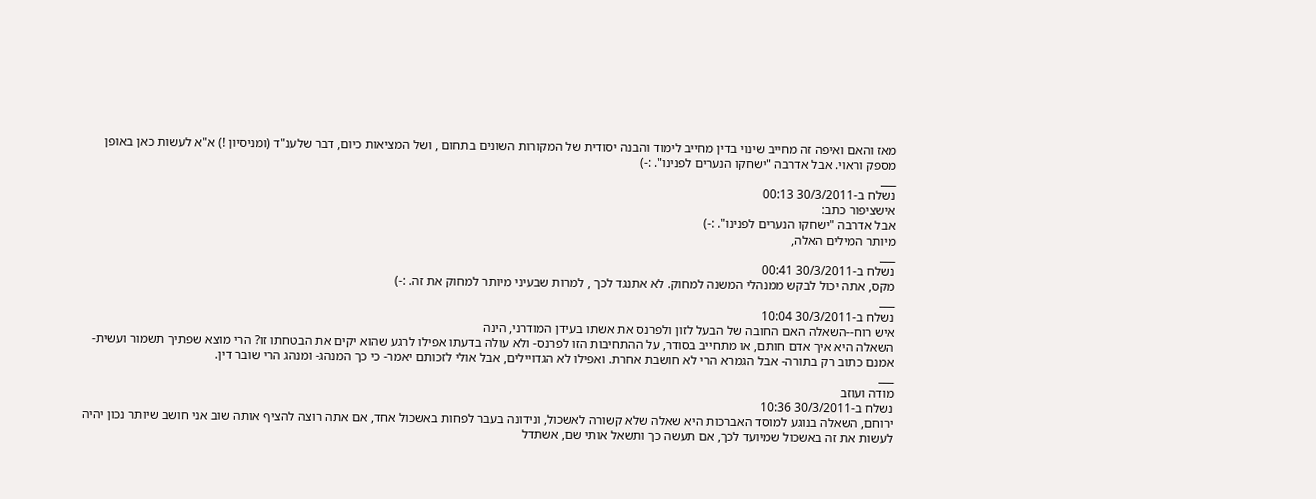מאז והאם ואיפה זה מחייב שינוי בדין מחייב לימוד והבנה יסודית של המקורות השונים בתחום , ושל המציאות כיום, דבר שלענ"ד (ומניסיון !) א"א לעשות כאן באופן מספק וראוי. אבל אדרבה "ישחקו הנערים לפנינו". :-)
___
נשלח ב-30/3/2011 00:13
אישציפור כתב:
אבל אדרבה "ישחקו הנערים לפנינו". :-)
מיותר המילים האלה,
___
נשלח ב-30/3/2011 00:41
מקס, אתה יכול לבקש ממנהלי המשנה למחוק. לא אתנגד לכך , למרות שבעיני מיותר למחוק את זה. :-)
___
נשלח ב-30/3/2011 10:04
איש רוח--השאלה האם החובה של הבעל לזון ולפרנס את אשתו בעידן המודרני, הינה
השאלה היא איך אדם חותם, או מתחייב בסודר, על ההתחיבות הזו לפרנס- ולא עולה בדעתו אפילו לרגע שהוא יקים את הבטחתו זו? הרי מוצא שפתיך תשמור ועשית- אמנם כתוב רק בתורה- אבל הגמרא הרי לא חושבת אחרת. ואפילו לא הגדויילים, אבל אולי לזכותם יאמר- כי כך המנהג- ומנהג הרי שובר דין.
___
מודה ועוזב
נשלח ב-30/3/2011 10:36
ירוחם, השאלה בנוגע למוסד האברכות היא שאלה שלא קשורה לאשכול, ונידונה בעבר לפחות באשכול אחד, אם אתה רוצה להציף אותה שוב אני חושב שיותר נכון יהיה לעשות את זה באשכול שמיועד לכך, אם תעשה כך ותשאל אותי שם, אשתדל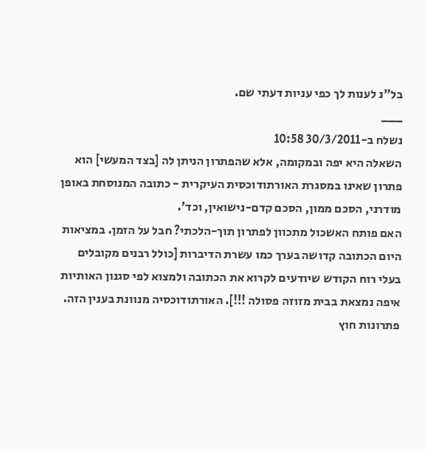בל"נ לענות לך כפי עניות דעתי שם.
___
נשלח ב-30/3/2011 10:58
השאלה היא יפה ובמקומה, אלא שהפתרון הניתן לה [בצד המעשי] הוא פתרון שאינו במסגרת האורתודוכסית העיקרית - כתובה המנוסחת באופן מודרני, הסכם ממון, הסכם קדם-נישואין, וכד'.
האם פותח האשכול מתכוון לפתרון תוך-הלכתי? חבל על הזמן. במציאות היום הכתובה קדושה בערך כמו עשרת הדיברות [כולל רבנים מקובלים בעלי רוח הקודש שיודעים לקרוא את הכתובה ולמצוא לפי סגנון האותיות איפה נמצאת בבית מזוזה פסולה !!!]. האורתודוכסיה מנוונת בענין הזה.
פתרונות חוץ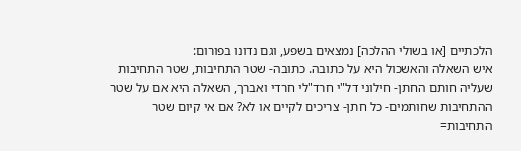הלכתיים [או בשולי ההלכה] נמצאים בשפע, וגם נדונו בפורום:
איש השאלה והאשכול היא על כתובה. כתובה- שטר התחיבות, שטר התחיבות שעליה חותם החתן- חילוני דל"י חרד"לי חרדי ואברך, השאלה היא אם על שטר ההתחיבות שחותמים- כל חתן- צריכים לקיים או לא? אם אי קיום שטר התחיבות=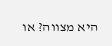היא מצווה? או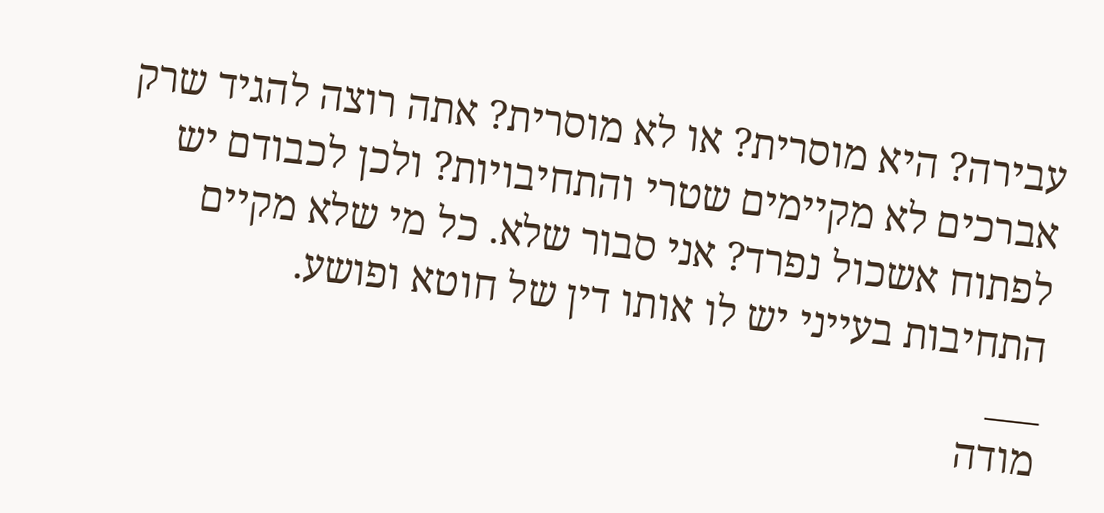עבירה? היא מוסרית? או לא מוסרית? אתה רוצה להגיד שרק אברכים לא מקיימים שטרי והתחיבויות? ולכן לכבודם יש לפתוח אשכול נפרד? אני סבור שלא. כל מי שלא מקיים התחיבות בעייני יש לו אותו דין של חוטא ופושע.
___
מודה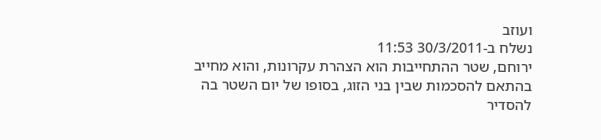ועוזב
נשלח ב-30/3/2011 11:53
ירוחם, שטר ההתחייבות הוא הצהרת עקרונות, והוא מחייב בהתאם להסכמות שבין בני הזוג, בסופו של יום השטר בה להסדיר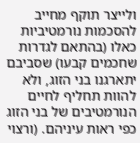ולייצר תוקף מחייב להסכמות נורמטיביות כאלו (בהתאם לגדרות שחכמים קבעו) שסביבם יתארגנו בני הזוג, ולא להוות תחליף לחיים הנורמטיבים של בני הזוג כפי ראות עיניהם. (ורצוי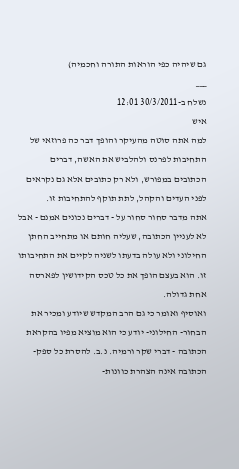גם שיהיה כפי הוראות התורה וחכמיה)
___
נשלח ב-30/3/2011 12:01
איש
למה אתה סוטה מהעיקר והופך דבר כה פרוזאי של התחיבות לפרנס ולהלביש את האשה, דברים הכתובים במפורש, ולא רק כתובים אלא גם נקראים לפני העדים והקהל, לתת תוקף להתחיבות זו.
אתה מדבר סחור סחור על - דברים נכונים אמנם - אבל לא לעניין הכתובה, שעליה חותם או מתחייב החתן החילוני ולא עולה בדעתו לשניה לקיים את התחיבותו זו. הוא בעצם הופך את כל טכס הקידושין לפארסה אחת גדולה.
ואוסיף ואומר כי גם הרב המקדש שיודע ומכיר את הבחור- החילוני- יודע כי הוא מוציא מפיו בהקראת הכתובה - דברי שקר ורמיה. נ.ב. להסרת כל ספק- הכתובה אינה הצהרת כוונות-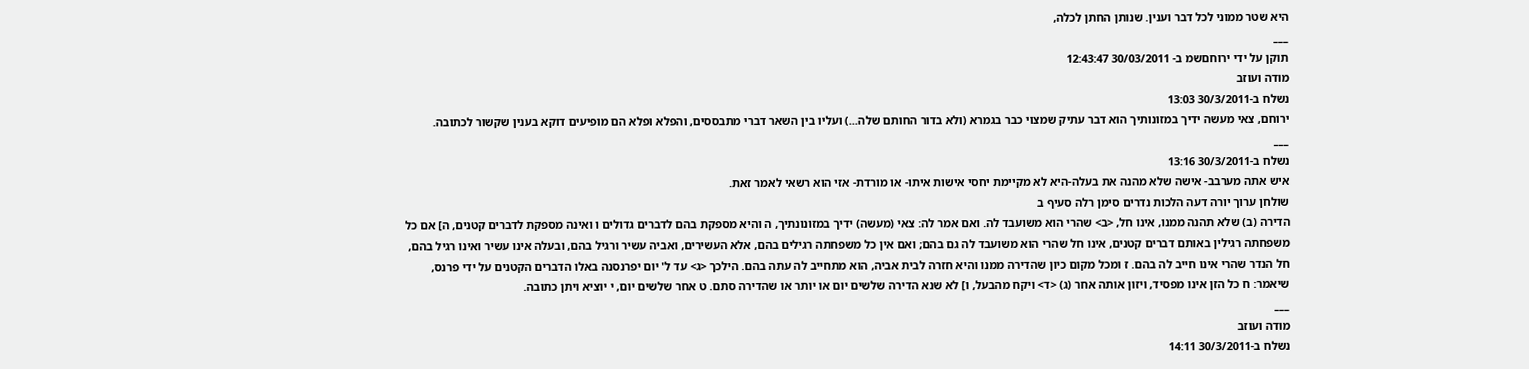היא שטר ממוני לכל דבר וענין. שנותן החתן לכלה,
___
תוקן על ידי ירוחםשמ ב- 30/03/2011 12:43:47
מודה ועוזב
נשלח ב-30/3/2011 13:03
ירוחם, צאי מעשה ידיך במזונותיך הוא דבר עתיק שמצוי כבר בגמרא (ולא בדור החותם שלה...) ועליו בין השאר דברי מתבססים, והפלא ופלא הם מופיעים דוקא בענין שקשור לכתובה.
___
נשלח ב-30/3/2011 13:16
איש אתה מערבב- אישה שלא מהנה את בעלה-היא לא מקיימת יחסי אישות איתו- או מורדת- אזי הוא רשאי לאמר זאת.
שולחן ערוך יורה דעה הלכות נדרים סימן רלה סעיף ב
הדירה (ב) שלא תהנה ממנו, אינו חל, <ב> שהרי הוא משועבד לה. ואם אמר לה: צאי (מעשה) ידיך במזונונתיך, ה והיא מספקת בהם לדברים גדולים ו ואינה מספקת לדברים קטנים, ה] אם כל משפחתה רגילין באותם דברים קטנים, אינו חל שהרי הוא משועבד לה גם בהם; ואם אין כל משפחתה רגילים בהם, אלא העשירים, ואביה עשיר ורגיל בהם, ובעלה אינו עשיר ואינו רגיל בהם, חל הנדר שהרי אינו חייב לה בהם. ז ומכל מקום כיון שהדירה ממנו והיא חזרה לבית אביה, הוא מתחייב לה עתה בהם. הילכך <ג> עד ל' יום יפרנסנה באלו הדברים הקטנים על ידי פרנס, שיאמר: ח כל הזן אינו מפסיד, ויזון אותה אחר (ג) <ד> ויקח מהבעל, ו] לא שנא הדירה שלשים יום או יותר או שהדירה סתם. ט אחר שלשים יום, י יוציא ויתן כתובה.
___
מודה ועוזב
נשלח ב-30/3/2011 14:11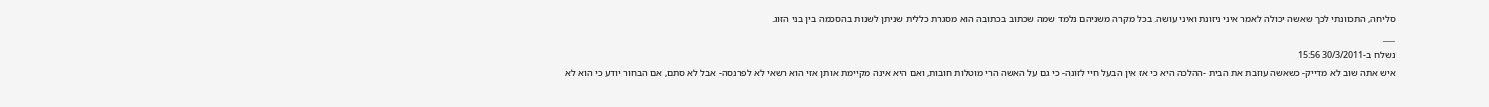סליחה, התכוונתי לכך שאשה יכולה לאמר איני ניזונת ואיני עושה. בכל מקרה משניהם נלמד שמה שכתוב בכתובה הוא מסגרת כללית שניתן לשנות בהסכמה בין בני הזוג.
___
נשלח ב-30/3/2011 15:56
איש אתה שוב לא מדייק- כשאשה עוזבת את הבית -ההלכה היא כי אז אין הבעל חיי לזונה- כי גם על האשה הרי מוטלות חובות, ואם היא אינה מקיימת אותן אזי הוא רשאי לא לפרנסה- אבל לא סתם, אם הבחור יודע כי הוא לא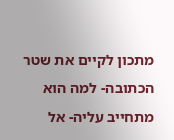מתכון לקיים את שטר הכתובה- למה הוא מתחייב עליה- אל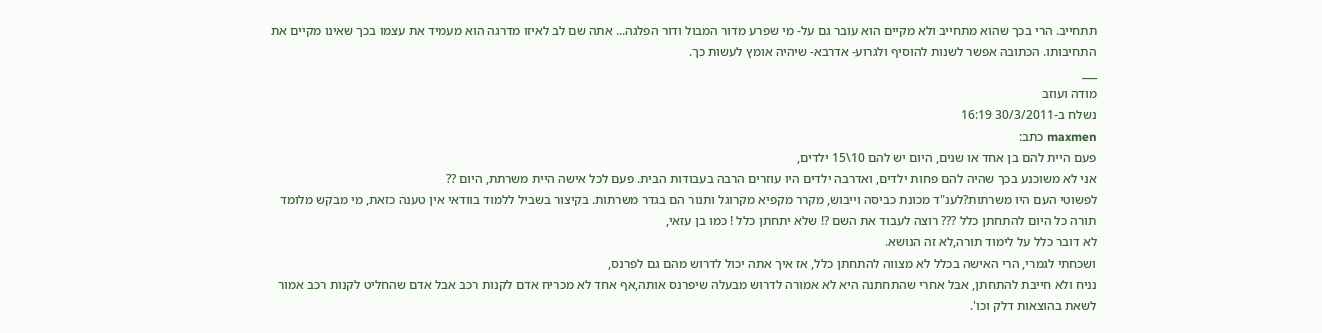תתחייב. הרי בכך שהוא מתחייב ולא מקיים הוא עובר גם על- מי שפרע מדור המבול ודור הפלגה... אתה שם לב לאיזו מדרגה הוא מעמיד את עצמו בכך שאינו מקיים את התחיבותו. הכתובה אפשר לשנות להוסיף ולגרוע- אדרבא- שיהיה אומץ לעשות כך.
___
מודה ועוזב
נשלח ב-30/3/2011 16:19
maxmen כתב:
פעם היית להם בן אחד או שנים, היום יש להם 10\15 ילדים,
אני לא משוכנע בכך שהיה להם פחות ילדים, ואדרבה ילדים היו עוזרים הרבה בעבודות הבית. פעם לכל אישה היית משרתת, היום ??
לפשוטי העם היו משרתות?לענ"ד מכונת כביסה וייבוש, מקרר מקפיא מקרוגל ותנור הם בגדר משרתות. בקיצור בשביל ללמוד בוודאי אין טענה כזאת, מי מבקש מלומד תורה כל היום להתחתן כלל ??? רוצה לעבוד את השם ?! שלא יתחתן כלל ! כמו בן עזאי,
לא דובר כלל על לימוד תורה,לא זה הנושא.
ושכחתי לגמרי, הרי האישה בכלל לא מצווה להתחתן כלל, אז איך אתה יכול לדרוש מהם גם לפרנס,
נניח ולא חייבת להתחתן, אבל אחרי שהתחתנה היא לא אמורה לדרוש מבעלה שיפרנס אותה,אף אחד לא מכריח אדם לקנות רכב אבל אדם שהחליט לקנות רכב אמור לשאת בהוצאות דלק וכו'.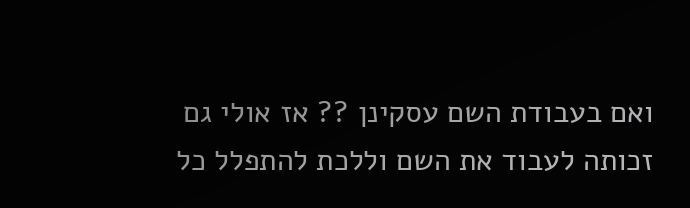ואם בעבודת השם עסקינן ?? אז אולי גם זכותה לעבוד את השם וללכת להתפלל כל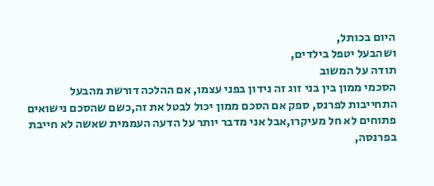היום בכותל,
ושהבעל יטפל בילדים,
תודה על המשוב
הסכמי ממון בין בני זוג זה נידון בפני עצמו, אם ההלכה דורשת מהבעל התחייבות לפרנס, ספק אם הסכם ממון יכול לבטל את זה,כשם שהסכם נישואים פתוחים לא חל מעיקרו,אבל אני מדבר יותר על הדעה העממית שאשה לא חייבת בפרנסה,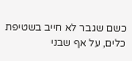כשם שגבר לא חייב בשטיפת כלים, על אף שבני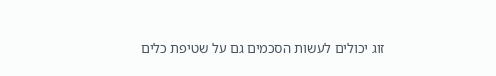זוג יכולים לעשות הסכמים גם על שטיפת כלים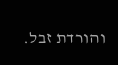והורדת זבל.